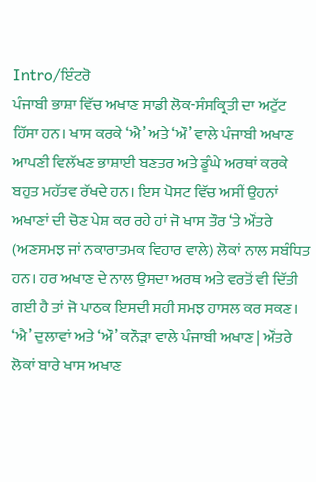Intro/ਇੰਟਰੋ
ਪੰਜਾਬੀ ਭਾਸ਼ਾ ਵਿੱਚ ਅਖਾਣ ਸਾਡੀ ਲੋਕ-ਸੰਸਕ੍ਰਿਤੀ ਦਾ ਅਟੁੱਟ ਹਿੱਸਾ ਹਨ। ਖਾਸ ਕਰਕੇ ‘ਐ’ ਅਤੇ ‘ਔ’ ਵਾਲੇ ਪੰਜਾਬੀ ਅਖਾਣ ਆਪਣੀ ਵਿਲੱਖਣ ਭਾਸ਼ਾਈ ਬਣਤਰ ਅਤੇ ਡੂੰਘੇ ਅਰਥਾਂ ਕਰਕੇ ਬਹੁਤ ਮਹੱਤਵ ਰੱਖਦੇ ਹਨ। ਇਸ ਪੋਸਟ ਵਿੱਚ ਅਸੀਂ ਉਹਨਾਂ ਅਖਾਣਾਂ ਦੀ ਚੋਣ ਪੇਸ਼ ਕਰ ਰਹੇ ਹਾਂ ਜੋ ਖਾਸ ਤੌਰ ‘ਤੇ ਔਂਤਰੇ (ਅਣਸਮਝ ਜਾਂ ਨਕਾਰਾਤਮਕ ਵਿਹਾਰ ਵਾਲੇ) ਲੋਕਾਂ ਨਾਲ ਸਬੰਧਿਤ ਹਨ। ਹਰ ਅਖਾਣ ਦੇ ਨਾਲ ਉਸਦਾ ਅਰਥ ਅਤੇ ਵਰਤੋਂ ਵੀ ਦਿੱਤੀ ਗਈ ਹੈ ਤਾਂ ਜੋ ਪਾਠਕ ਇਸਦੀ ਸਹੀ ਸਮਝ ਹਾਸਲ ਕਰ ਸਕਣ।
‘ਐ’ ਦੁਲਾਵਾਂ ਅਤੇ ‘ਔ’ ਕਨੌੜਾ ਵਾਲੇ ਪੰਜਾਬੀ ਅਖਾਣ | ਔਂਤਰੇ ਲੋਕਾਂ ਬਾਰੇ ਖਾਸ ਅਖਾਣ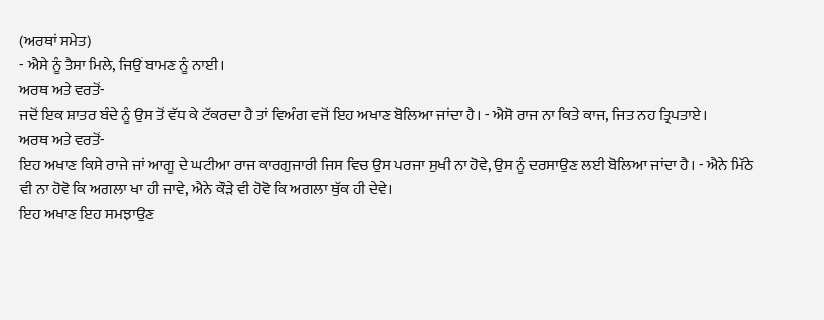(ਅਰਥਾਂ ਸਮੇਤ)
- ਐਸੇ ਨੂੰ ਤੈਸਾ ਮਿਲੇ, ਜਿਉਂ ਬਾਮਣ ਨੂੰ ਨਾਈ।
ਅਰਥ ਅਤੇ ਵਰਤੋਂ-
ਜਦੋਂ ਇਕ ਸ਼ਾਤਰ ਬੰਦੇ ਨੂੰ ਉਸ ਤੋਂ ਵੱਧ ਕੇ ਟੱਕਰਦਾ ਹੈ ਤਾਂ ਵਿਅੰਗ ਵਜੋਂ ਇਹ ਅਖਾਣ ਬੋਲਿਆ ਜਾਂਦਾ ਹੈ। - ਐਸੋ ਰਾਜ ਨਾ ਕਿਤੇ ਕਾਜ, ਜਿਤ ਨਹ ਤ੍ਰਿਪਤਾਏ।
ਅਰਥ ਅਤੇ ਵਰਤੋਂ-
ਇਹ ਅਖਾਣ ਕਿਸੇ ਰਾਜੇ ਜਾਂ ਆਗੂ ਦੇ ਘਟੀਆ ਰਾਜ ਕਾਰਗੁਜਾਰੀ ਜਿਸ ਵਿਚ ਉਸ ਪਰਜਾ ਸੁਖੀ ਨਾ ਹੋਵੇ, ਉਸ ਨੂੰ ਦਰਸਾਉਣ ਲਈ ਬੋਲਿਆ ਜਾਂਦਾ ਹੈ। - ਐਨੇ ਮਿੱਠੇ ਵੀ ਨਾ ਹੋਵੋ ਕਿ ਅਗਲਾ ਖਾ ਹੀ ਜਾਵੇ, ਐਨੇ ਕੌੜੇ ਵੀ ਹੋਵੋ ਕਿ ਅਗਲਾ ਥੁੱਕ ਹੀ ਦੇਵੇ।
ਇਹ ਅਖਾਣ ਇਹ ਸਮਝਾਉਣ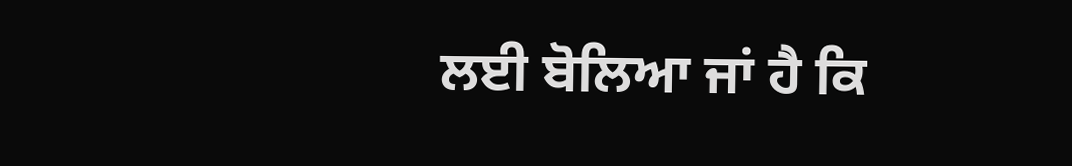ਲਈ ਬੋਲਿਆ ਜਾਂ ਹੈ ਕਿ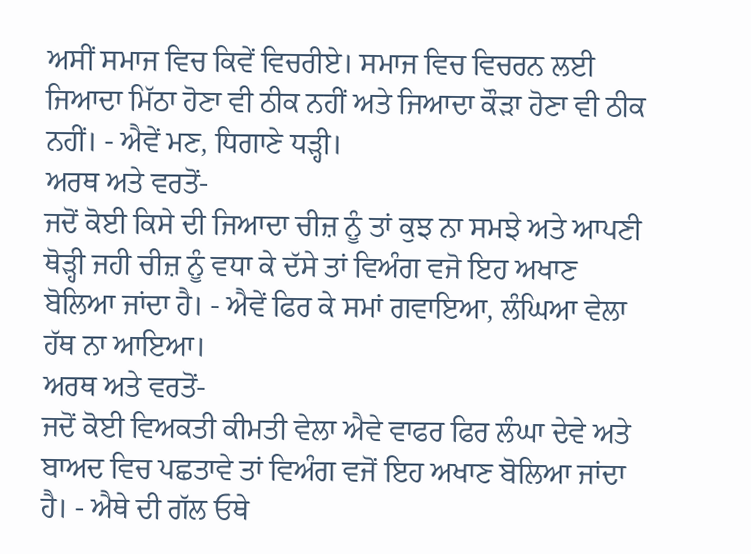ਅਸੀਂ ਸਮਾਜ ਵਿਚ ਕਿਵੇਂ ਵਿਚਰੀਏ। ਸਮਾਜ ਵਿਚ ਵਿਚਰਨ ਲਈ ਜਿਆਦਾ ਮਿੱਠਾ ਹੋਣਾ ਵੀ ਠੀਕ ਨਹੀਂ ਅਤੇ ਜਿਆਦਾ ਕੌੜਾ ਹੋਣਾ ਵੀ ਠੀਕ ਨਹੀਂ। - ਐਵੇਂ ਮਣ, ਧਿਗਾਣੇ ਧੜ੍ਹੀ।
ਅਰਥ ਅਤੇ ਵਰਤੋਂ-
ਜਦੋਂ ਕੋਈ ਕਿਸੇ ਦੀ ਜਿਆਦਾ ਚੀਜ਼ ਨੂੰ ਤਾਂ ਕੁਝ ਨਾ ਸਮਝੇ ਅਤੇ ਆਪਣੀ ਥੋੜ੍ਹੀ ਜਹੀ ਚੀਜ਼ ਨੂੰ ਵਧਾ ਕੇ ਦੱਸੇ ਤਾਂ ਵਿਅੰਗ ਵਜੋ ਇਹ ਅਖਾਣ ਬੋਲਿਆ ਜਾਂਦਾ ਹੈ। - ਐਵੇਂ ਫਿਰ ਕੇ ਸਮਾਂ ਗਵਾਇਆ, ਲੰਘਿਆ ਵੇਲਾ ਹੱਥ ਨਾ ਆਇਆ।
ਅਰਥ ਅਤੇ ਵਰਤੋਂ-
ਜਦੋਂ ਕੋਈ ਵਿਅਕਤੀ ਕੀਮਤੀ ਵੇਲਾ ਐਵੇ ਵਾਫਰ ਫਿਰ ਲੰਘਾ ਦੇਵੇ ਅਤੇ ਬਾਅਦ ਵਿਚ ਪਛਤਾਵੇ ਤਾਂ ਵਿਅੰਗ ਵਜੋਂ ਇਹ ਅਖਾਣ ਬੋਲਿਆ ਜਾਂਦਾ ਹੈ। - ਐਥੇ ਦੀ ਗੱਲ ਓਥੇ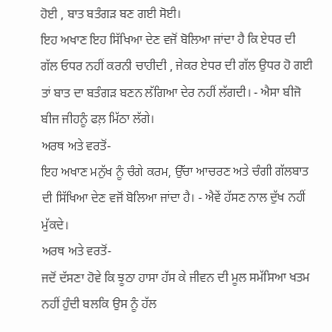ਹੋਈ , ਬਾਤ ਬਤੰਗੜ ਬਣ ਗਈ ਸੋਈ।
ਇਹ ਅਖਾਣ ਇਹ ਸਿੱਖਿਆ ਦੇਣ ਵਜੋਂ ਬੋਲਿਆ ਜਾਂਦਾ ਹੈ ਕਿ ਏਧਰ ਦੀ ਗੱਲ ਓਧਰ ਨਹੀਂ ਕਰਨੀ ਚਾਹੀਦੀ , ਜੇਕਰ ਏਧਰ ਦੀ ਗੱਲ ਉਧਰ ਹੋ ਗਈ ਤਾਂ ਬਾਤ ਦਾ ਬਤੰਗੜ ਬਣਨ ਲੱਗਿਆ ਦੇਰ ਨਹੀਂ ਲੱਗਦੀ। - ਐਸਾ ਬੀਜੋ ਬੀਜ ਜੀਹਨੂੰ ਫਲ਼ ਮਿੱਠਾ ਲੱਗੇ।
ਅਰਥ ਅਤੇ ਵਰਤੋਂ-
ਇਹ ਅਖਾਣ ਮਨੁੱਖ ਨੂੰ ਚੰਗੇ ਕਰਮ, ਉੱਚਾ ਆਚਰਣ ਅਤੇ ਚੰਗੀ ਗੱਲਬਾਤ ਦੀ ਸਿੱਖਿਆ ਦੇਣ ਵਜੋਂ ਬੋਲਿਆ ਜਾਂਦਾ ਹੈ। - ਐਵੇਂ ਹੱਸਣ ਨਾਲ ਦੁੱਖ ਨਹੀਂ ਮੁੱਕਦੇ।
ਅਰਥ ਅਤੇ ਵਰਤੋਂ-
ਜਦੋਂ ਦੱਸਣਾ ਹੋਵੇ ਕਿ ਝੂਠਾ ਹਾਸਾ ਹੱਸ ਕੇ ਜੀਵਨ ਦੀ ਮੂਲ ਸਮੱਸਿਆ ਖਤਮ ਨਹੀਂ ਹੁੰਦੀ ਬਲਕਿ ਉਸ ਨੂੰ ਹੱਲ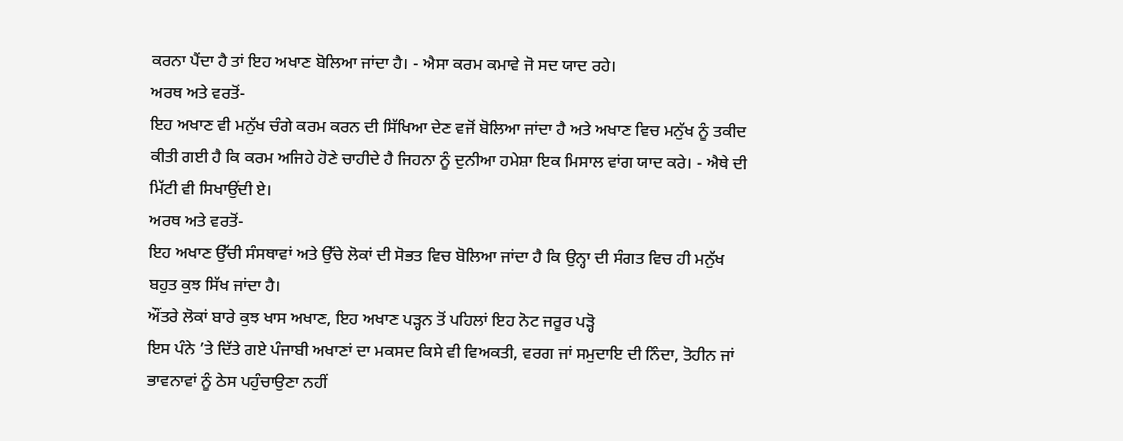ਕਰਨਾ ਪੈਂਦਾ ਹੈ ਤਾਂ ਇਹ ਅਖਾਣ ਬੋਲਿਆ ਜਾਂਦਾ ਹੈ। - ਐਸਾ ਕਰਮ ਕਮਾਵੇ ਜੋ ਸਦ ਯਾਦ ਰਹੇ।
ਅਰਥ ਅਤੇ ਵਰਤੋਂ-
ਇਹ ਅਖਾਣ ਵੀ ਮਨੁੱਖ ਚੰਗੇ ਕਰਮ ਕਰਨ ਦੀ ਸਿੱਖਿਆ ਦੇਣ ਵਜੋਂ ਬੋਲਿਆ ਜਾਂਦਾ ਹੈ ਅਤੇ ਅਖਾਣ ਵਿਚ ਮਨੁੱਖ ਨੂੰ ਤਕੀਦ ਕੀਤੀ ਗਈ ਹੈ ਕਿ ਕਰਮ ਅਜਿਹੇ ਹੋਣੇ ਚਾਹੀਦੇ ਹੈ ਜਿਹਨਾ ਨੂੰ ਦੁਨੀਆ ਹਮੇਸ਼ਾ ਇਕ ਮਿਸਾਲ ਵਾਂਗ ਯਾਦ ਕਰੇ। - ਐਥੇ ਦੀ ਮਿੱਟੀ ਵੀ ਸਿਖਾਉਂਦੀ ਏ।
ਅਰਥ ਅਤੇ ਵਰਤੋਂ-
ਇਹ ਅਖਾਣ ਉੱਚੀ ਸੰਸਥਾਵਾਂ ਅਤੇ ਉੱਚੇ ਲੋਕਾਂ ਦੀ ਸੋਭਤ ਵਿਚ ਬੋਲਿਆ ਜਾਂਦਾ ਹੈ ਕਿ ਉਨ੍ਹਾ ਦੀ ਸੰਗਤ ਵਿਚ ਹੀ ਮਨੁੱਖ ਬਹੁਤ ਕੁਝ ਸਿੱਖ ਜਾਂਦਾ ਹੈ।
ਔਂਤਰੇ ਲੋਕਾਂ ਬਾਰੇ ਕੁਝ ਖਾਸ ਅਖਾਣ, ਇਹ ਅਖਾਣ ਪੜ੍ਹਨ ਤੋਂ ਪਹਿਲਾਂ ਇਹ ਨੋਟ ਜਰੂਰ ਪੜ੍ਹੋ
ਇਸ ਪੰਨੇ ’ਤੇ ਦਿੱਤੇ ਗਏ ਪੰਜਾਬੀ ਅਖਾਣਾਂ ਦਾ ਮਕਸਦ ਕਿਸੇ ਵੀ ਵਿਅਕਤੀ, ਵਰਗ ਜਾਂ ਸਮੁਦਾਇ ਦੀ ਨਿੰਦਾ, ਤੋਹੀਨ ਜਾਂ ਭਾਵਨਾਵਾਂ ਨੂੰ ਠੇਸ ਪਹੁੰਚਾਉਣਾ ਨਹੀਂ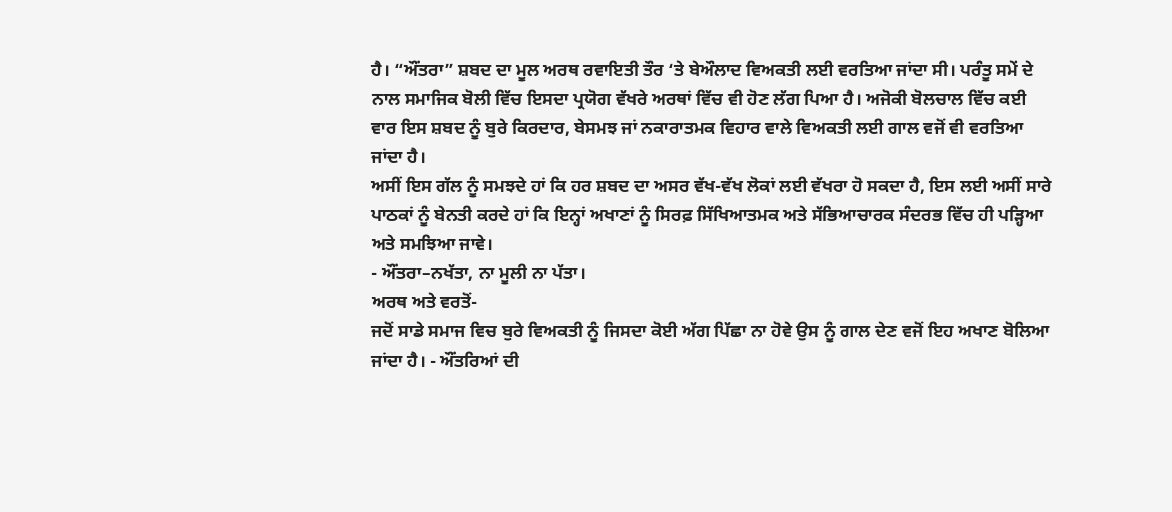ਹੈ। “ਔਂਤਰਾ” ਸ਼ਬਦ ਦਾ ਮੂਲ ਅਰਥ ਰਵਾਇਤੀ ਤੌਰ ‘ਤੇ ਬੇਔਲਾਦ ਵਿਅਕਤੀ ਲਈ ਵਰਤਿਆ ਜਾਂਦਾ ਸੀ। ਪਰੰਤੂ ਸਮੇਂ ਦੇ ਨਾਲ ਸਮਾਜਿਕ ਬੋਲੀ ਵਿੱਚ ਇਸਦਾ ਪ੍ਰਯੋਗ ਵੱਖਰੇ ਅਰਥਾਂ ਵਿੱਚ ਵੀ ਹੋਣ ਲੱਗ ਪਿਆ ਹੈ। ਅਜੋਕੀ ਬੋਲਚਾਲ ਵਿੱਚ ਕਈ ਵਾਰ ਇਸ ਸ਼ਬਦ ਨੂੰ ਬੁਰੇ ਕਿਰਦਾਰ, ਬੇਸਮਝ ਜਾਂ ਨਕਾਰਾਤਮਕ ਵਿਹਾਰ ਵਾਲੇ ਵਿਅਕਤੀ ਲਈ ਗਾਲ ਵਜੋਂ ਵੀ ਵਰਤਿਆ ਜਾਂਦਾ ਹੈ।
ਅਸੀਂ ਇਸ ਗੱਲ ਨੂੰ ਸਮਝਦੇ ਹਾਂ ਕਿ ਹਰ ਸ਼ਬਦ ਦਾ ਅਸਰ ਵੱਖ-ਵੱਖ ਲੋਕਾਂ ਲਈ ਵੱਖਰਾ ਹੋ ਸਕਦਾ ਹੈ, ਇਸ ਲਈ ਅਸੀਂ ਸਾਰੇ ਪਾਠਕਾਂ ਨੂੰ ਬੇਨਤੀ ਕਰਦੇ ਹਾਂ ਕਿ ਇਨ੍ਹਾਂ ਅਖਾਣਾਂ ਨੂੰ ਸਿਰਫ਼ ਸਿੱਖਿਆਤਮਕ ਅਤੇ ਸੱਭਿਆਚਾਰਕ ਸੰਦਰਭ ਵਿੱਚ ਹੀ ਪੜ੍ਹਿਆ ਅਤੇ ਸਮਝਿਆ ਜਾਵੇ।
- ਔਂਤਰਾ–ਨਖੱਤਾ, ਨਾ ਮੂਲੀ ਨਾ ਪੱਤਾ।
ਅਰਥ ਅਤੇ ਵਰਤੋਂ-
ਜਦੋਂ ਸਾਡੇ ਸਮਾਜ ਵਿਚ ਬੁਰੇ ਵਿਅਕਤੀ ਨੂੰ ਜਿਸਦਾ ਕੋਈ ਅੱਗ ਪਿੱਛਾ ਨਾ ਹੋਵੇ ਉਸ ਨੂੰ ਗਾਲ ਦੇਣ ਵਜੋਂ ਇਹ ਅਖਾਣ ਬੋਲਿਆ ਜਾਂਦਾ ਹੈ। - ਔਂਤਰਿਆਂ ਦੀ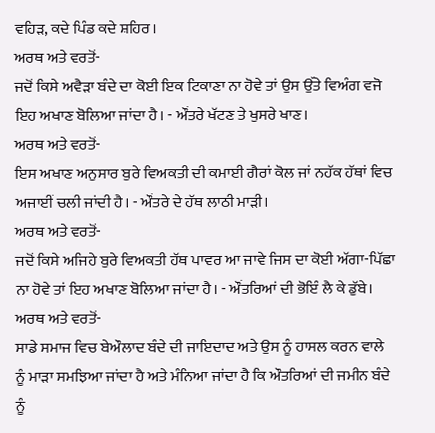ਵਹਿੜ, ਕਦੇ ਪਿੰਡ ਕਦੇ ਸ਼ਹਿਰ।
ਅਰਥ ਅਤੇ ਵਰਤੋਂ-
ਜਦੋਂ ਕਿਸੇ ਅਵੈੜਾ ਬੰਦੇ ਦਾ ਕੋਈ ਇਕ ਟਿਕਾਣਾ ਨਾ ਹੋਵੇ ਤਾਂ ਉਸ ਉੱਤੇ ਵਿਅੰਗ ਵਜੋ ਇਹ ਅਖਾਣ ਬੋਲਿਆ ਜਾਂਦਾ ਹੈ। - ਔਂਤਰੇ ਖੱਟਣ ਤੇ ਖੁਸਰੇ ਖਾਣ।
ਅਰਥ ਅਤੇ ਵਰਤੋਂ-
ਇਸ ਅਖਾਣ ਅਨੁਸਾਰ ਬੁਰੇ ਵਿਅਕਤੀ ਦੀ ਕਮਾਈ ਗੈਰਾਂ ਕੋਲ ਜਾਂ ਨਹੱਕ ਹੱਥਾਂ ਵਿਚ ਅਜਾਈਂ ਚਲੀ ਜਾਂਦੀ ਹੈ। - ਔਂਤਰੇ ਦੇ ਹੱਥ ਲਾਠੀ ਮਾੜੀ।
ਅਰਥ ਅਤੇ ਵਰਤੋਂ-
ਜਦੋਂ ਕਿਸੇ ਅਜਿਹੇ ਬੁਰੇ ਵਿਅਕਤੀ ਹੱਥ ਪਾਵਰ ਆ ਜਾਵੇ ਜਿਸ ਦਾ ਕੋਈ ਅੱਗਾ-ਪਿੱਛਾ ਨਾ ਹੋਵੇ ਤਾਂ ਇਹ ਅਖਾਣ ਬੋਲਿਆ ਜਾਂਦਾ ਹੈ। - ਔਂਤਰਿਆਂ ਦੀ ਭੋਇੰ ਲੈ ਕੇ ਡੁੱਬੇ।
ਅਰਥ ਅਤੇ ਵਰਤੋਂ-
ਸਾਡੇ ਸਮਾਜ ਵਿਚ ਬੇਔਲਾਦ ਬੰਦੇ ਦੀ ਜਾਇਦਾਦ ਅਤੇ ਉਸ ਨੂੰ ਹਾਸਲ ਕਰਨ ਵਾਲੇ ਨੂੰ ਮਾੜਾ ਸਮਝਿਆ ਜਾਂਦਾ ਹੈ ਅਤੇ ਮੰਨਿਆ ਜਾਂਦਾ ਹੈ ਕਿ ਔਤਰਿਆਂ ਦੀ ਜਮੀਨ ਬੰਦੇ ਨੂੰ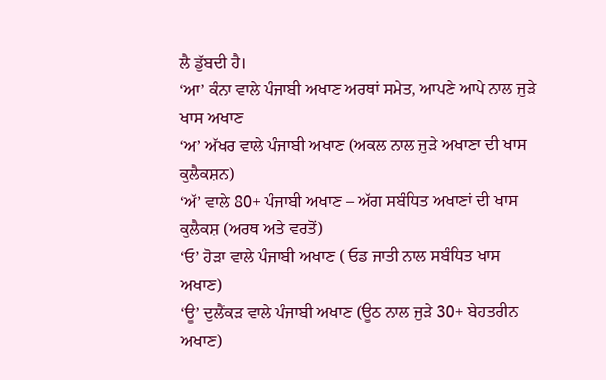ਲੈ ਡੁੱਬਦੀ ਹੈ।
‘ਆ’ ਕੰਨਾ ਵਾਲੇ ਪੰਜਾਬੀ ਅਖਾਣ ਅਰਥਾਂ ਸਮੇਤ, ਆਪਣੇ ਆਪੇ ਨਾਲ ਜੁੜੇ ਖਾਸ ਅਖਾਣ
‘ਅ’ ਅੱਖਰ ਵਾਲੇ ਪੰਜਾਬੀ ਅਖਾਣ (ਅਕਲ ਨਾਲ ਜੁੜੇ ਅਖਾਣਾ ਦੀ ਖਾਸ ਕੁਲੈਕਸ਼ਨ)
‘ਅੱ’ ਵਾਲੇ 80+ ਪੰਜਾਬੀ ਅਖਾਣ – ਅੱਗ ਸਬੰਧਿਤ ਅਖਾਣਾਂ ਦੀ ਖਾਸ ਕੁਲੈਕਸ਼ (ਅਰਥ ਅਤੇ ਵਰਤੋਂ)
‘ਓ’ ਹੋੜਾ ਵਾਲੇ ਪੰਜਾਬੀ ਅਖਾਣ ( ਓਡ ਜਾਤੀ ਨਾਲ ਸਬੰਧਿਤ ਖਾਸ ਅਖਾਣ)
‘ਊ’ ਦੁਲੈਂਕੜ ਵਾਲੇ ਪੰਜਾਬੀ ਅਖਾਣ (ਊਠ ਨਾਲ ਜੁੜੇ 30+ ਬੇਹਤਰੀਨ ਅਖਾਣ)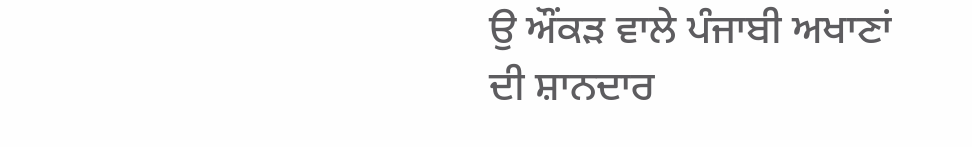ਉ ਔਂਕੜ ਵਾਲੇ ਪੰਜਾਬੀ ਅਖਾਣਾਂ ਦੀ ਸ਼ਾਨਦਾਰ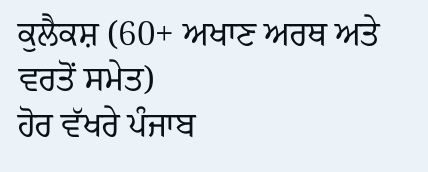ਕੁਲੈਕਸ਼ (60+ ਅਖਾਣ ਅਰਥ ਅਤੇ ਵਰਤੋਂ ਸਮੇਤ)
ਹੋਰ ਵੱਖਰੇ ਪੰਜਾਬ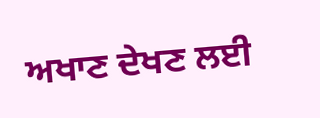ਅਖਾਣ ਦੇਖਣ ਲਈ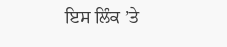ਇਸ ਲਿੰਕ ’ਤੇ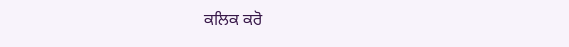ਕਲਿਕ ਕਰੋ